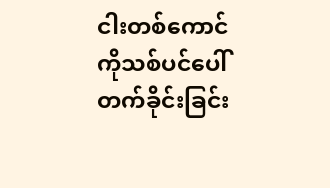ငါးတစ်ကောင်ကိုသစ်ပင်ပေါ်တက်ခိုင်းခြင်း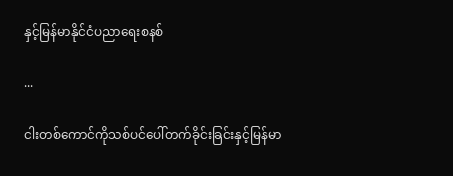နှင့်မြန်မာနိုင်ငံပညာရေးစနစ်

...

ငါးတစ်ကောင်ကိုသစ်ပင်ပေါ်တက်ခိုင်းခြင်းနှင့်မြန်မာ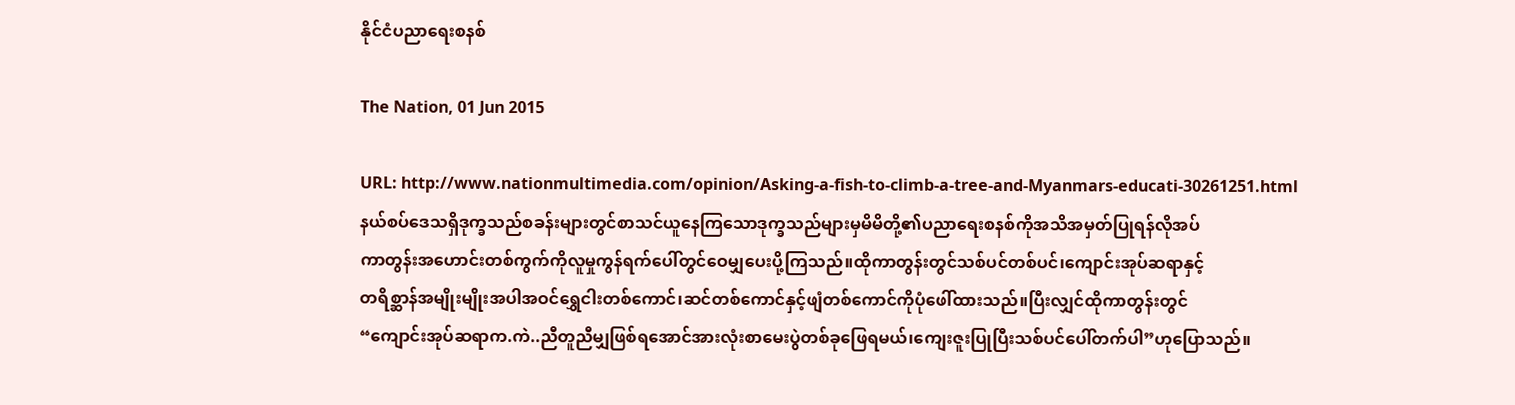နိုင်ငံပညာရေးစနစ်

The Nation, 01 Jun 2015

URL: http://www.nationmultimedia.com/opinion/Asking-a-fish-to-climb-a-tree-and-Myanmars-educati-30261251.html
နယ်စပ်ဒေသရှိဒုက္ခသည်စခန်းများတွင်စာသင်ယူနေကြသောဒုက္ခသည်များမှမိမိတို့၏ပညာရေးစနစ်ကိုအသိအမှတ်ပြုရန်လိုအပ်
ကာတွန်းအဟောင်းတစ်ကွက်ကိုလူမှုကွန်ရက်ပေါ်တွင်ဝေမျှပေးပို့ကြသည်။ထိုကာတွန်းတွင်သစ်ပင်တစ်ပင်၊ကျောင်းအုပ်ဆရာနှင့်
တရိစ္ဆာန်အမျိုးမျိုးအပါအဝင်ရွှေငါးတစ်ကောင်၊ဆင်တစ်ကောင်နှင့်ဖျံတစ်ကောင်ကိုပုံဖေါ်ထားသည်။ပြီးလျှင်ထိုကာတွန်းတွင်
“ကျောင်းအုပ်ဆရာက.ကဲ..ညီတူညီမျှဖြစ်ရအောင်အားလုံးစာမေးပွဲတစ်ခုဖြေရမယ်၊ကျေးဇူးပြုပြီးသစ်ပင်ပေါ်တက်ပါ”ဟုပြောသည်။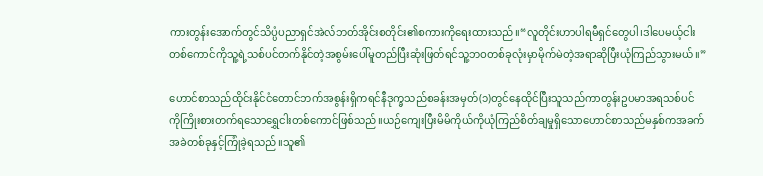ကားတွန်းအောက်တွင်သိပ္ပံပညာရှင်အဲလ်ဘတ်အိုင်းစတိုင်း၏စကားကိုရေးထားသည်။“လူတိုင်းဟာပါရမီရှင်တွေပါ၊ဒါပေမယ့်ငါး
တစ်ကောင်ကိုသူ့ရဲ့သစ်ပင်တက်နိုင်တဲ့အစွမ်းပေါ်မူတည်ပြီးဆုံးဖြတ်ရင်သူ့ဘဝတစ်ခုလုံးမှာမိုက်မဲတဲ့အရာဆိုပြီးယုံကြည်သွားမယ်။”

ဟောင်စာသည်ထိုင်းနိုင်ငံတောင်ဘက်အစွန်းရှိကရင်နီဒုက္ခသည်စခန်းအမှတ်(၁)တွင်နေထိုင်ပြီးသူသည်ကာတွန်းဥပမာအရသစ်ပင်
ကိုကြိုးစားတက်ရသောရွှေငါးတစ်ကောင်ဖြစ်သည်။ယဉ်ကျေးပြီးမိမိကိုယ်ကိုယုံကြည်စိတ်ချမှုရှိသောဟောင်စာသည်မနှစ်ကအခက်
အခဲတစ်ခုနှင့်ကြုံခဲ့ရသည်။သူ၏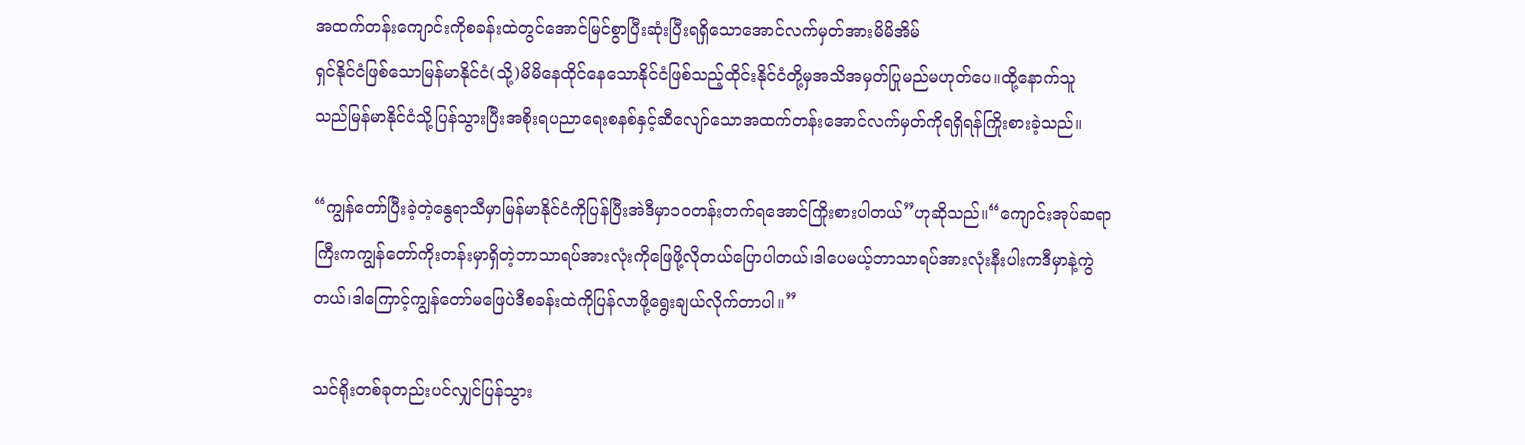အထက်တန်းကျောင်းကိုစခန်းထဲတွင်အောင်မြင်စွာပြီးဆုံးပြီးရရှိသောအောင်လက်မှတ်အားမိမိအိမ်
ရှင်နိုင်ငံဖြစ်သောမြန်မာနိုင်ငံ(သို့)မိမိနေထိုင်နေသောနိုင်ငံဖြစ်သည့်ထိုင်းနိုင်ငံတို့မှအသိအမှတ်ပြုမည်မဟုတ်ပေ။ထို့နောက်သူ
သည်မြန်မာနိုင်ငံသို့ပြန်သွားပြီးအစိုးရပညာရေးစနစ်နှင့်ဆီလျော်သောအထက်တန်းအောင်လက်မှတ်ကိုရရှိရန်ကြိုးစားခဲ့သည်။

“ကျွန်တော်ပြီးခဲ့တဲ့နွေရာသီမှာမြန်မာနိုင်ငံကိုပြန်ပြီးအဲဒီမှာ၁၀တန်းတက်ရအောင်ကြိုးစားပါတယ်”ဟုဆိုသည်။“ကျောင်းအုပ်ဆရာ
ကြီးကကျွန်တော်ကိုးတန်းမှာရှိတဲ့ဘာသာရပ်အားလုံးကိုဖြေဖို့လိုတယ်ပြောပါတယ်၊ဒါပေမယ့်ဘာသာရပ်အားလုံးနီးပါးကဒီမှာနဲ့ကွဲ
တယ်၊ဒါကြောင့်ကျွန်တော်မဖြေပဲဒီစခန်းထဲကိုပြန်လာဖို့ရွေးချယ်လိုက်တာပါ။”

သင်ရိုးတစ်ခုတည်းပင်လျှင်ပြန်သွား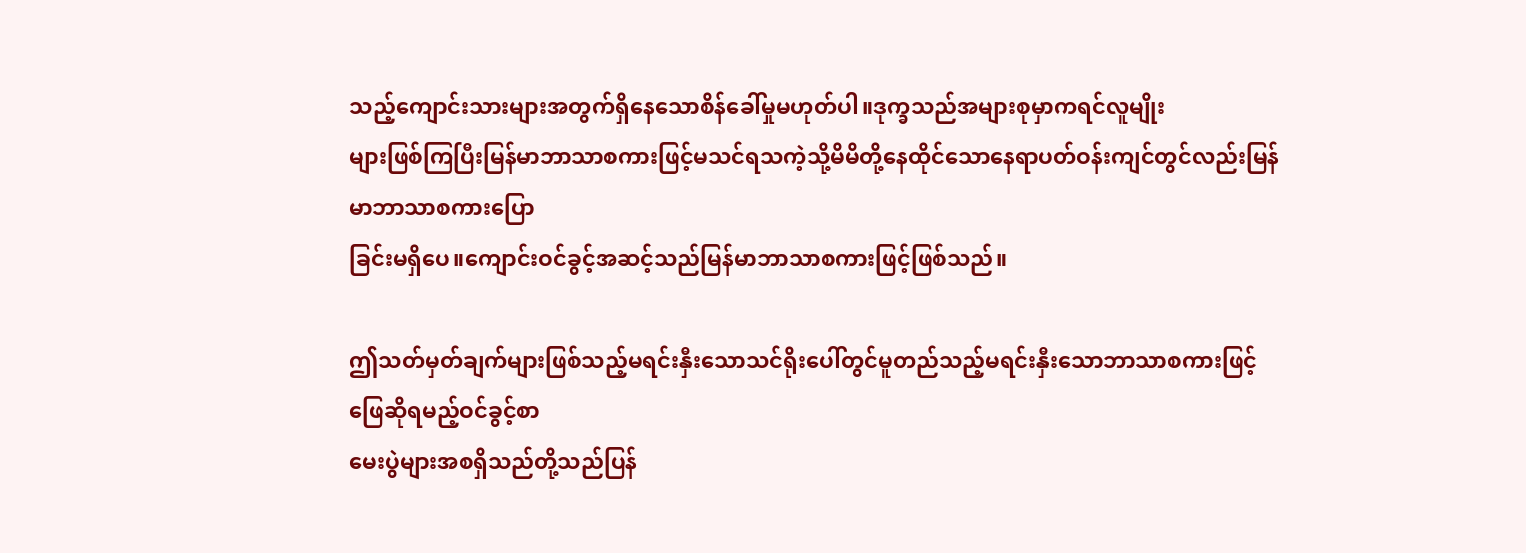သည့်ကျောင်းသားများအတွက်ရှိနေသောစိန်ခေါ်မှုမဟုတ်ပါ။ဒုက္ခသည်အများစုမှာကရင်လူမျိုး
များဖြစ်ကြပြီးမြန်မာဘာသာစကားဖြင့်မသင်ရသကဲ့သို့မိမိတို့နေထိုင်သောနေရာပတ်ဝန်းကျင်တွင်လည်းမြန်မာဘာသာစကားပြော
ခြင်းမရှိပေ။ကျောင်းဝင်ခွင့်အဆင့်သည်မြန်မာဘာသာစကားဖြင့်ဖြစ်သည်။

ဤသတ်မှတ်ချက်များဖြစ်သည့်မရင်းနှီးသောသင်ရိုးပေါ်တွင်မူတည်သည့်မရင်းနှီးသောဘာသာစကားဖြင့်ဖြေဆိုရမည့်ဝင်ခွင့်စာ
မေးပွဲများအစရှိသည်တို့သည်ပြန်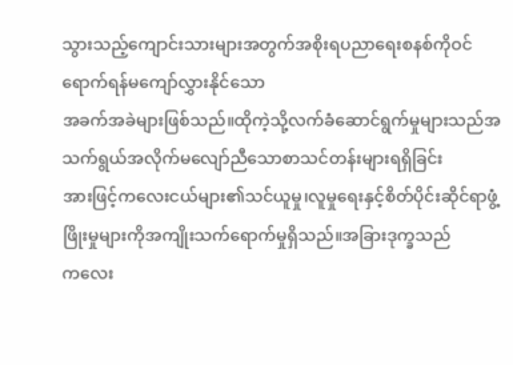သွားသည့်ကျောင်းသားများအတွက်အစိုးရပညာရေးစနစ်ကိုဝင်ရောက်ရန်မကျော်လွှားနိုင်သော
အခက်အခဲများဖြစ်သည်။ထိုကဲ့သို့လက်ခံဆောင်ရွက်မှုများသည်အသက်ရွယ်အလိုက်မလျော်ညီသောစာသင်တန်းများရရှိခြင်း
အားဖြင့်ကလေးငယ်များ၏သင်ယူမှု၊လူမှုရေးနှင့်စိတ်ပိုင်းဆိုင်ရာဖွံ့ဖြိုးမှုများကိုအကျိုးသက်ရောက်မှုရှိသည်။အခြားဒုက္ခသည်
ကလေး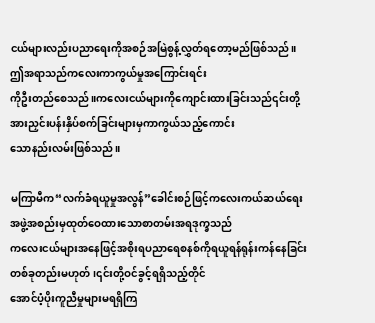ငယ်များလည်းပညာရေးကိုအစဉ်အမြဲစွန့်လွှတ်ရတော့မည်ဖြစ်သည်။ဤအရာသည်ကလေးကာကွယ်မှုအကြောင်းရင်း
ကိုဦးတည်စေသည်။ကလေးငယ်များကိုကျောင်းထားခြင်းသည်၎င်းတို့အားညှင်းပန်းနှိပ်စက်ခြင်းများမှကာကွယ်သည့်ကောင်း
သောနည်းလမ်းဖြစ်သည်။

မကြာမီက“လက်ခံရယူမှုအလွန်”ခေါင်းစဉ်ဖြင့်ကလေးကယ်ဆယ်ရေးအဖွဲ့အစည်းမှထုတ်ဝေထားသောစာတမ်းအရဒုက္ခသည်
ကလေးငယ်များအနေဖြင့်အစိုးရပညာရေစနစ်ကိုရယူရန်ရုန်းကန်နေခြင်းတစ်ခုတည်းမဟုတ်၊၎င်းတို့ဝင်ခွင့်ရရှိသည့်တိုင်
အောင်ပံ့ပိုးကူညီမှုများမရရှိကြ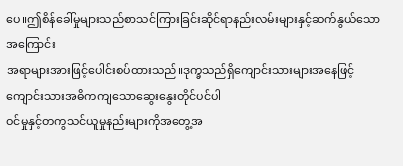ပေ။ဤစိန်ခေါ်မှုများသည်စာသင်ကြားခြင်းဆိုင်ရာနည်းလမ်းများနှင့်ဆက်နွယ်သောအကြောင်း
အရာများအားဖြင့်ပေါင်းစပ်ထားသည်။ဒုက္ခသည်ရှိကျောင်းသားများအနေဖြင့်ကျောင်းသားအဓိကကျသောဆွေးနွေးတိုင်ပင်ပါ
ဝင်မှုနှင့်တကွသင်ယူမှုနည်းများကိုအတွေ့အ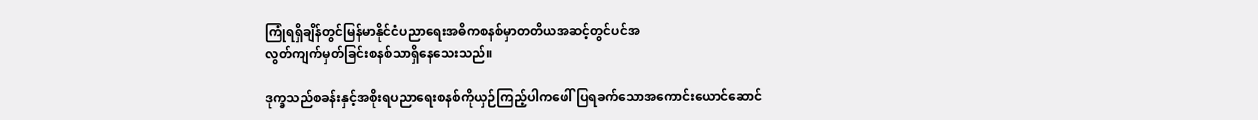ကြုံရရှိချိန်တွင်မြန်မာနိုင်ငံပညာရေးအဓိကစနစ်မှာတတိယအဆင့်တွင်ပင်အ
လွတ်ကျက်မှတ်ခြင်းစနစ်သာရှိနေသေးသည်။

ဒုက္ခသည်စခန်းနှင့်အစိုးရပညာရေးစနစ်ကိုယှဉ်ကြည့်ပါကဖေါ်ပြရခက်သောအကောင်းယောင်ဆောင်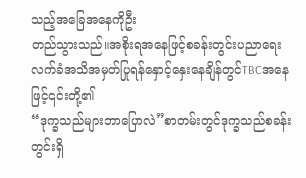သည့်အခြေအနေကိုဦး
တည်သွားသည်။အစိုးရအနေဖြင့်စခန်းတွင်းပညာရေးလက်ခံအသိအမှတ်ပြုရန်နှောင့်နှေးနေချိန်တွင်TBCအနေဖြင့်၎င်းတို့၏
“ဒုက္ခသည်များဘာပြောလဲ”စာတမ်းတွင်ဒုက္ခသည်စခန်းတွင်းရှိ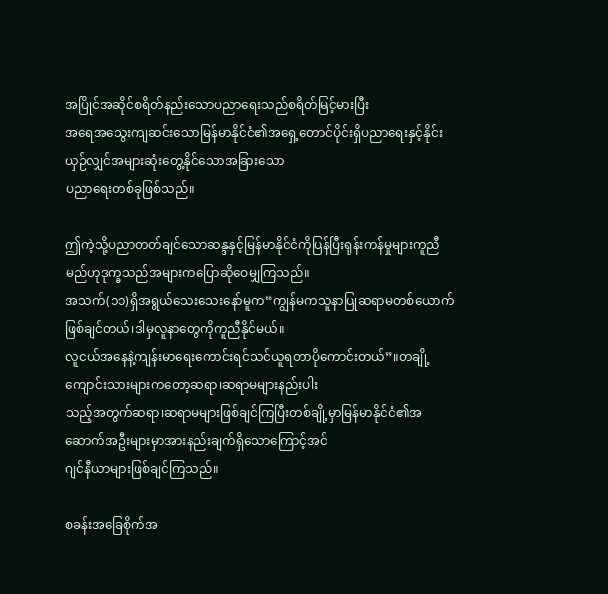အပြိုင်အဆိုင်စရိတ်နည်းသောပညာရေးသည်စရိတ်မြင့်မားပြီး
အရေအသွေးကျဆင်းသောမြန်မာနိုင်ငံ၏အရှေ့တောင်ပိုင်းရှိပညာရေးနှင့်နိုင်းယှဉ်လျှင်အများဆုံးတွေ့နိုင်သောအခြားသော
ပညာရေးတစ်ခုဖြစ်သည်။

ဤကဲ့သို့ပညာတတ်ချင်သောဆန္ဒနှင့်မြန်မာနိုင်ငံကိုပြန်ပြီးရုန်းကန်မှုများကူညီမည်ဟုဒုက္ခသည်အများကပြောဆိုဝေမျှကြသည်။
အသက်(၁၁)ရှိအရွယ်သေးသေးနော်မူက“ကျွန်မကသူနာပြုဆရာမတစ်ယောက်ဖြစ်ချင်တယ်၊ဒါမှလူနာတွေကိုကူညီနိုင်မယ်။
လူငယ်အနေနဲ့ကျန်းမာရေးကောင်းရင်သင်ယူရတာပိုကောင်းတယ်”။တချို့ကျောင်းသားများကတော့ဆရာ၊ဆရာမများနည်းပါး
သည့်အတွက်ဆရာ၊ဆရာမများဖြစ်ချင်ကြပြီးတစ်ချို့မှာမြန်မာနိုင်ငံ၏အဆောက်အဦးများမှာအားနည်းချက်ရှိသောကြောင့်အင်
ဂျင်နီယာများဖြစ်ချင်ကြသည်။

စခန်းအခြေစိုက်အ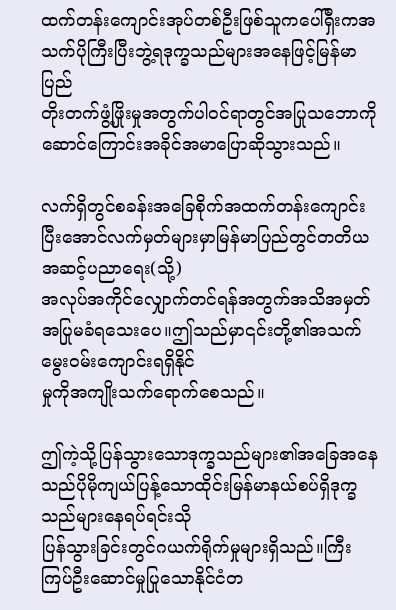ထက်တန်းကျောင်းအုပ်တစ်ဦးဖြစ်သူကပေါ်ရှီးကအသက်ပိုကြီးပြီးဘွဲ့ရဒုက္ခသည်များအနေဖြင့်မြန်မာပြည်
တိုးတက်ဖွံ့ဖြိုးမှုအတွက်ပါဝင်ရာတွင်အပြုသဘောကိုဆောင်ကြောင်းအခိုင်အမာပြောဆိုသွားသည်။

လက်ရှိတွင်စခန်းအခြေစိုက်အထက်တန်းကျောင်းပြီးအောင်လက်မှတ်များမှာမြန်မာပြည်တွင်တတိယအဆင့်ပညာရေး(သို့)
အလုပ်အကိုင်လျှောက်တင်ရန်အတွက်အသိအမှတ်အပြုမခံရသေးပေ။ဤသည်မှာ၎င်းတို့၏အသက်မွေးဝမ်းကျောင်းရရှိနိုင်
မှုကိုအကျိုးသက်ရောက်စေသည်။

ဤကဲ့သို့ပြန်သွားသောဒုက္ခသည်များ၏အခြေအနေသည်ပိုမိုကျယ်ပြန့်သောထိုင်းမြန်မာနယ်စပ်ရှိဒုက္ခသည်များနေရပ်ရင်းသို
ပြန်သွားခြင်းတွင်ဂယက်ရိုက်မှုများရှိသည်။ကြီးကြပ်ဦးဆောင်မှုပြုသောနိုင်ငံတ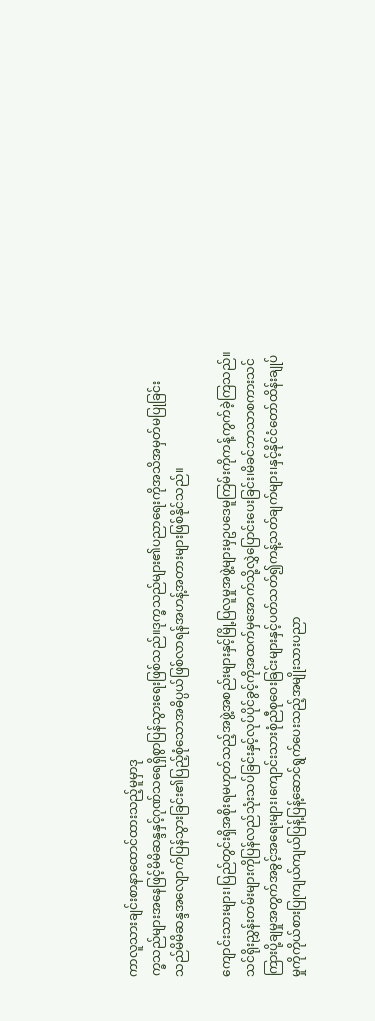ကာလူသားချင်းစာနာထောင်ထားသည့်မူမှာဒု
က္ခသည်များအနေဖြင့်မိမိဆန္ဒနှင့်ဂုဏ်သရေရှိစွာပြန်သွားရေးဖြစ်သည်။ဒုက္ခသည်များ၏ပညာရေးကိုအသိအမှတ်မပြုခြင်း
သည်မိမိဆန္ဒအလျောက်ပြန်သွားခြင်း၏ပြည့်စုံသောအဓိပ္ပယ်ဖြစ်လာရန်အဟန့်အတားများဖြစ်နိုင်သည်။

ကျောင်းသားများ၊ပြည်တွင်းရှိအစိုးရမဟုတ်သည့်အဖွဲ့အစည်းများနှင့်မြို့ပြလူမှုအဖွဲ့များမှဥပဒေမူကြမ်းကိုကန့်ကွက်ခဲ့ကြသည်။
သင်ရိုးညွှန်းတမ်းများကိုပြန်လည်သုံးသပ်ခြင်းနှင့်လုပ်ပိုင်ခွင့်ကိုအထက်မှအောက်သို့လွှဲပြောင်းပေးခြင်း၊မိခင်ဘာသာစကားသင်
ကြားပို့ချမှုအတွက်အခွင့်အရေးများ၊ကျောင်းသားစုံညီစုဝေးခြင်းများနှင့်ပတ်သတ်၍ကန့်သတ်ချက်များ၊နှင့်နိုင်ငံတော်ထိန်းချုပ်
မှုကိုကိုယ်စားပြုကျယ်ကျယ်ပြန့်ပြန့်ဆောင်ရွက်ပေးသည့်အမျိုးသားပညာ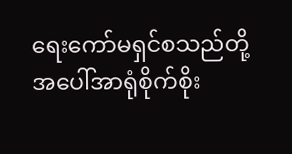ရေးကော်မရှင်စသည်တို့အပေါ်အာရုံစိုက်စိုး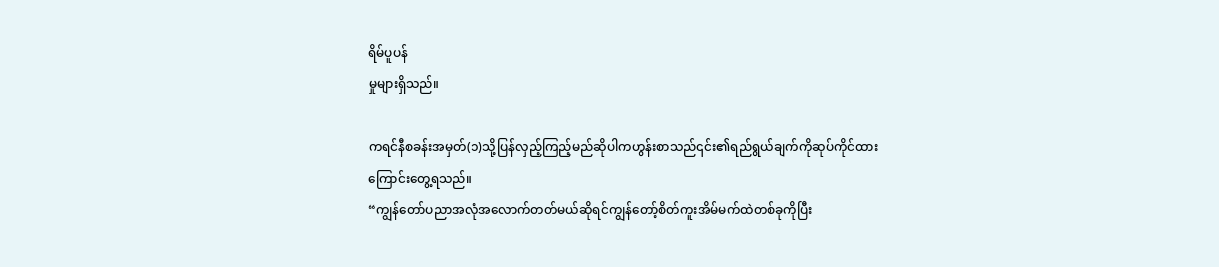ရိမ်ပူပန်
မှုများရှိသည်။

ကရင်နီစခန်းအမှတ်(၁)သို့ပြန်လှည့်ကြည့်မည်ဆိုပါကဟွန်းစာသည်၎င်း၏ရည်ရွယ်ချက်ကိုဆုပ်ကိုင်ထားကြောင်းတွေ့ရသည်။
“ကျွန်တော်ပညာအလုံအလောက်တတ်မယ်ဆိုရင်ကျွန်တော့်စိတ်ကူးအိမ်မက်ထဲတစ်ခုကိုပြီး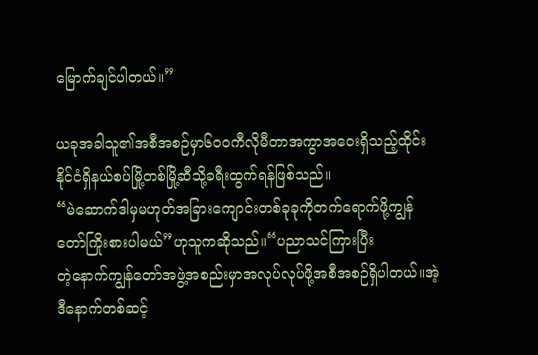မြောက်ချင်ပါတယ်။”

ယခုအခါသူ၏အစီအစဉ်မှာ၆၀၀ကီလိုမီတာအကွာအဝေးရှိသည့်ထိုင်းနိုင်ငံရှိနယ်စပ်မြို့တစ်မြို့ဆီသို့ခရီးထွက်ရန်ဖြစ်သည်။
“မဲဆောက်ဒါမှမဟုတ်အခြားကျောင်းတစ်ခုခုကိုတက်ရောက်ဖို့ကျွန်တော်ကြိုးစားပါမယ်”ဟုသူကဆိုသည်။“ပညာသင်ကြားပြီး
တဲ့နောက်ကျွန်တော်အဖွဲ့အစည်းမှာအလုပ်လုပ်ဖို့အစီအစဉ်ရှိပါတယ်။အဲ့ဒီနောက်တစ်ဆင့်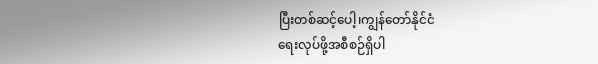ပြီးတစ်ဆင့်ပေါ့၊ကျွန်တော်နိုင်ငံ
ရေးလုပ်ဖို့အစီစဉ်ရှိပါ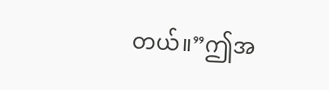တယ်။”ဤအ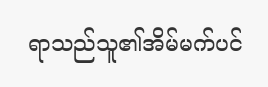ရာသည်သူ၏အိမ်မက်ပင်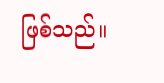ဖြစ်သည်။